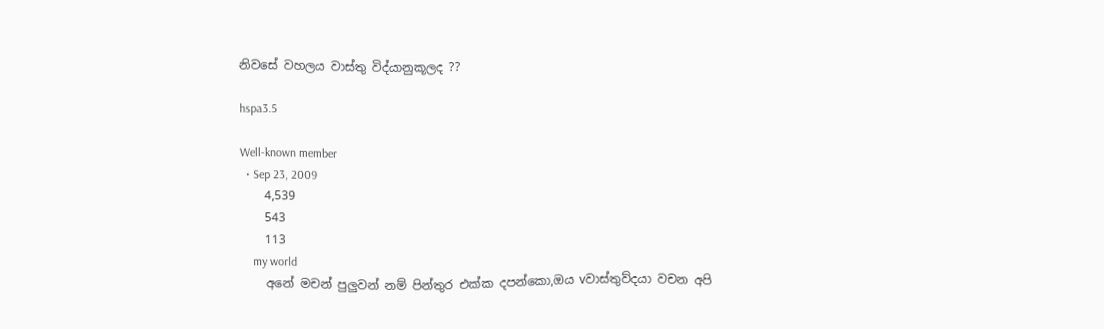නිවසේ වහලය වාස්තු විද්යානුකූලද ??

hspa3.5

Well-known member
  • Sep 23, 2009
    4,539
    543
    113
    my world
    අනේ මචන් පුලුවන් නම් පින්තුර එක්ක දපන්කො,ඔය vවාස්තුව්දයා වචන අපි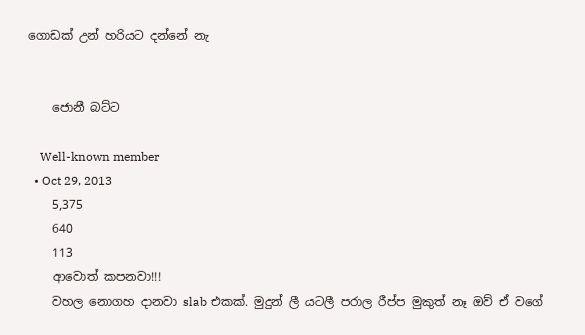ගොඩක් උන් හරියට දන්නේ නැ


    ජොනී බට්ට

    Well-known member
  • Oct 29, 2013
    5,375
    640
    113
    ආවොත් කපනවා!!!
    වහල නොගහ දානවා slab එකක්. මුදුන් ලී යටලී පරාල රීප්ප මුකුත් නෑ ඔව් ඒ වගේ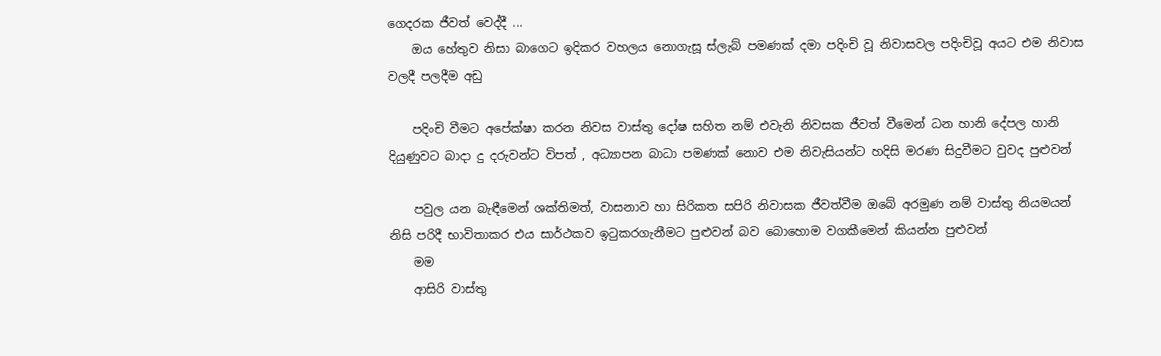ගෙදරක ජීවත් වෙද්දී ...
    ඔය හේතුව නිසා බාගෙට ඉදිකර වහලය නොගැසූ ස්ලැබ් පමණක් දමා පදිංචි වූ නිවාසවල පදිංචිවූ අයට එම නිවාස වලදී පලදීම අඩු

    පදිංචි වීමට අපේක්ෂා කරන නිවස වාස්තු දෝෂ සහිත නම් එවැනි නිවසක ජීවත් වීමෙන් ධන හානි දේපල හානි දියුණුවට බාදා දු දරුවන්ට විපත් , අධ්‍යාපන බාධා පමණක් නොව එම නිවැසියන්ට හදිසි මරණ සිදුවීමට වුවද පුළුවන්

    පවුල යන බැඳීමෙන් ශක්තිමත්, වාසනාව හා සිරිකත සපිරි නිවාසක ජීවත්වීම ඔබේ අරමුණ නම් වාස්තු නියමයන් නිසි පරිදී භාවිතාකර එය සාර්ථකව ඉටුකරගැනීමට පුළුවන් බව බොහොම වගකීමෙන් කියන්න පුළුවන්
    මම
    ආසිරි වාස්තු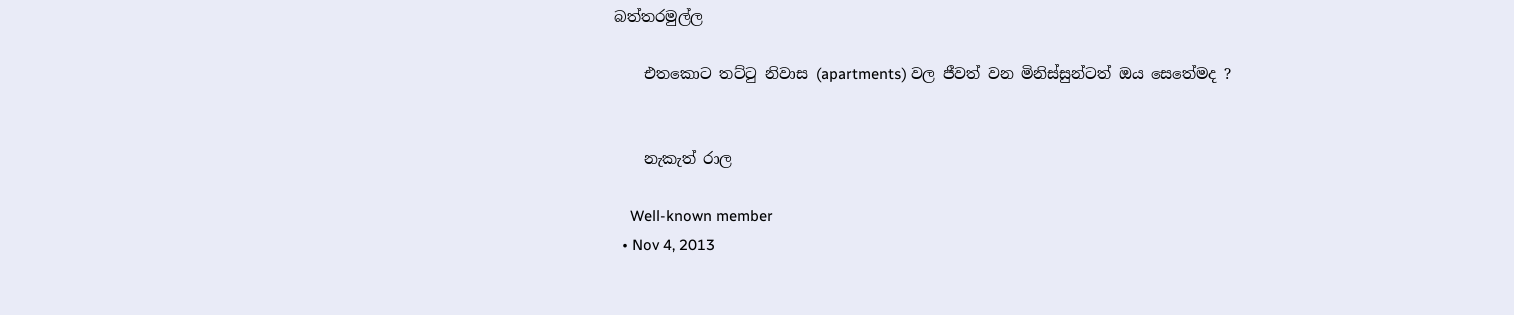බත්තරමුල්ල

    එතකොට තට්ටු නිවාස (apartments) වල ජීවත් වන මිනිස්සුන්ටත් ඔය සෙතේමද ?


    නැකැත් රාල

    Well-known member
  • Nov 4, 2013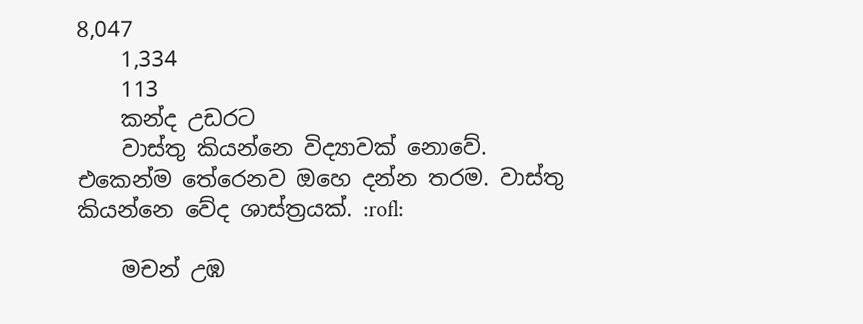8,047
    1,334
    113
    කන්ද උඩරට
    වාස්තු කියන්නෙ විද්‍යාවක් නොවේ. එකෙන්ම තේරෙනව ඔහෙ දන්න තරම. වාස්තු කියන්නෙ වේද ශාස්ත්‍රයක්. :rofl:

    මචන් උඹ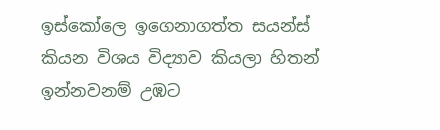ඉස්කෝලෙ ඉගෙනාගත්ත සයන්ස් කියන විශය විද්‍යාව කියලා හිතන් ඉන්නවනම් උඹට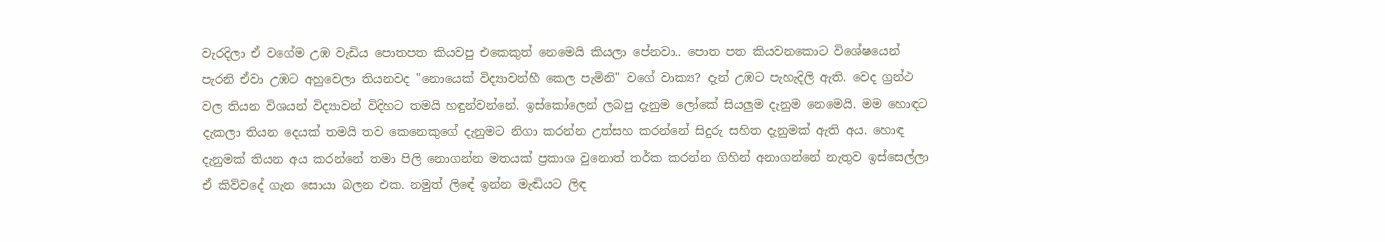වැරදිලා ඒ වගේම උඹ වැඩිය පොතපත කියවපු එකෙකුත් නෙමෙයි කියලා පේනවා.. පොත පත කියවනකොට විශේෂයෙන් පැරනි ඒවා උඹට අහුවෙලා තියනවද "නොයෙක් විද්‍යාවන්හී කෙල පැමිනි" වගේ වාක්‍ය? දැන් උඹට පැහැදිලි ඇති. වෙද ග්‍රන්ථ වල තියන විශයන් විද්‍යාවන් විදිහට තමයි හඳුන්වන්නේ. ඉස්කෝලෙන් ලබපු දැනුම ලෝකේ සියලුම දැනුම නෙමෙයි. මම හොඳට දැකලා තියන දෙයක් තමයි තව කෙනෙකුගේ දැනුමට නිගා කරන්න උත්සහ කරන්නේ සිදුරු සහිත දැනුමක් ඇති අය. හොඳ දැනුමක් තියන අය කරන්නේ තමා පිලි නොගන්න මතයක් ප්‍රකාශ වුනොත් තර්ක කරන්න ගිහින් අනාගන්නේ නැතුව ඉස්සෙල්ලා ඒ කිව්වදේ ගැන සොයා බලන එක. නමුත් ලිඳේ ඉන්න මැඬියට ලිඳ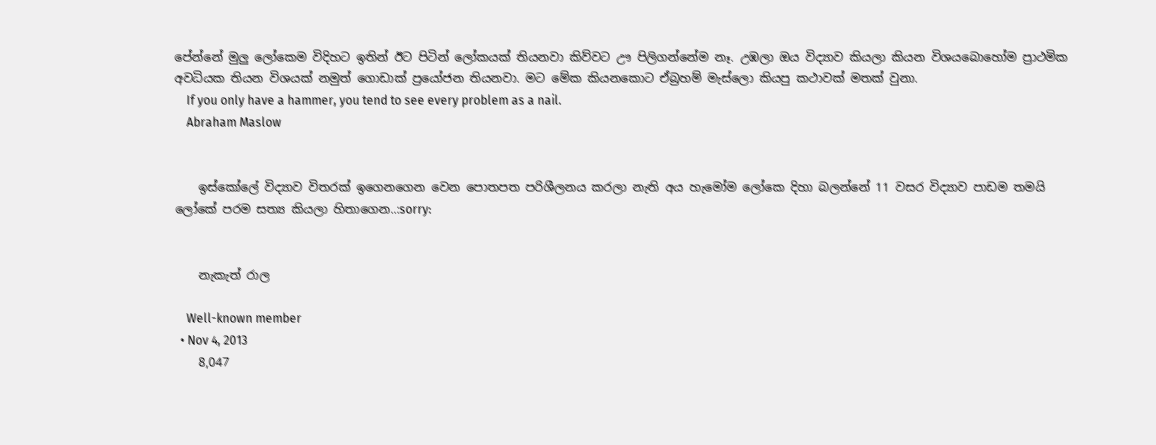පේන්නේ මුලු ලෝකෙම විදිහට ඉතින් ඊට පිටින් ලෝකයක් තියනවා කිව්වට ඌ පිලිගන්නේම නෑ. උඹලා ඔය විද්‍යාව කියලා කියන විශයබොහෝම ප්‍රාථමික අවධියක තියන විශයක් නමුත් ගොඩාක් ප්‍රයෝජන තියනවා. මට මේක කියනකොට ඒබ්‍රහම් මැස්ලො කියපු කථාවක් මතක් වුනා.
    If you only have a hammer, you tend to see every problem as a nail.
    Abraham Maslow


    ඉස්කෝලේ විද්‍යාව විතරක් ඉගෙනගෙන වෙන පොතපත පරිශීලනය කරලා නැති අය හැමෝම ලෝකෙ දිහා බලන්නේ 11 වසර විද්‍යාව පාඩම තමයි ලෝකේ පරම සත්‍ය කියලා හිතාගෙන..:sorry:


    නැකැත් රාල

    Well-known member
  • Nov 4, 2013
    8,047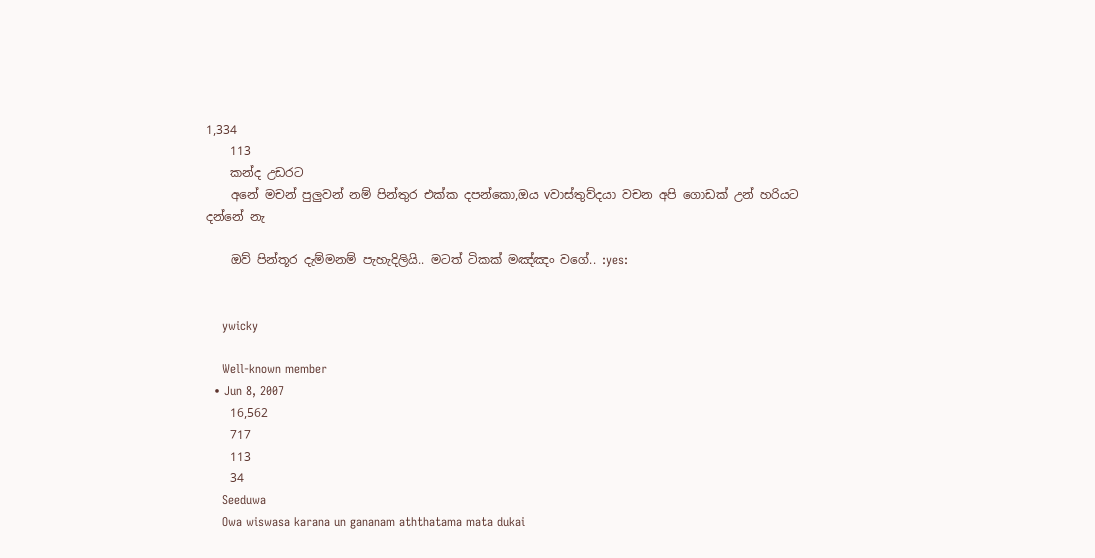1,334
    113
    කන්ද උඩරට
    අනේ මචන් පුලුවන් නම් පින්තුර එක්ක දපන්කො,ඔය vවාස්තුව්දයා වචන අපි ගොඩක් උන් හරියට දන්නේ නැ

    ඔව් පින්තූර දැම්මනම් පැහැදිලියි.. මටත් ටිකක් මඤ්ඤං වගේ.. :yes:


    ywicky

    Well-known member
  • Jun 8, 2007
    16,562
    717
    113
    34
    Seeduwa
    Owa wiswasa karana un gananam aththatama mata dukai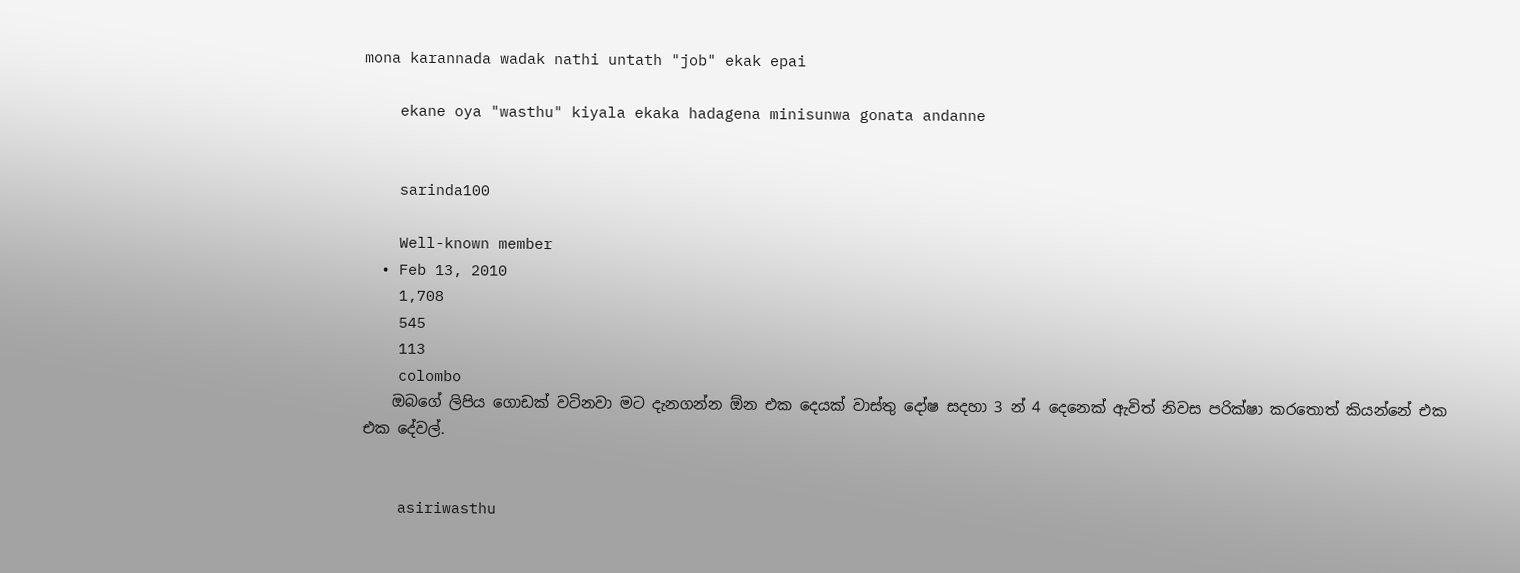mona karannada wadak nathi untath "job" ekak epai

    ekane oya "wasthu" kiyala ekaka hadagena minisunwa gonata andanne


    sarinda100

    Well-known member
  • Feb 13, 2010
    1,708
    545
    113
    colombo
    ඔබගේ ලිපිය ගොඩක් වටිනවා මට දැනගන්න ඕන එක දෙයක් වාස්තු දෝෂ සදහා 3 න් 4 දෙනෙක් ඇවිත් ‍නිවස පරික්ෂා කරතොත් කියන්නේ එක එක දේවල්.


    asiriwasthu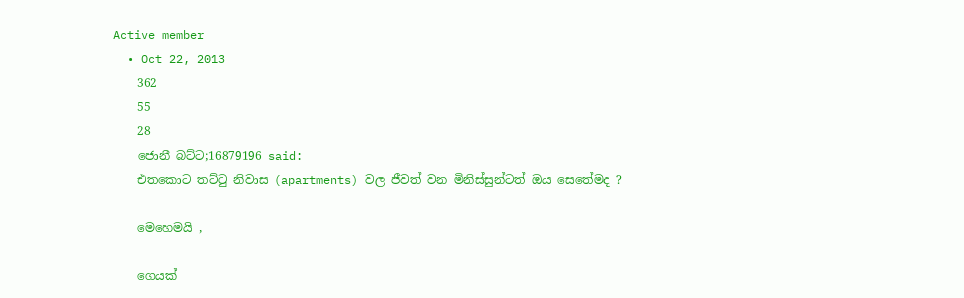Active member
  • Oct 22, 2013
    362
    55
    28
    ජොනී බට්ට;16879196 said:
    එතකොට තට්ටු නිවාස (apartments) වල ජීවත් වන මිනිස්සුන්ටත් ඔය සෙතේමද ?

    මෙහෙමයි ,

    ගෙයක්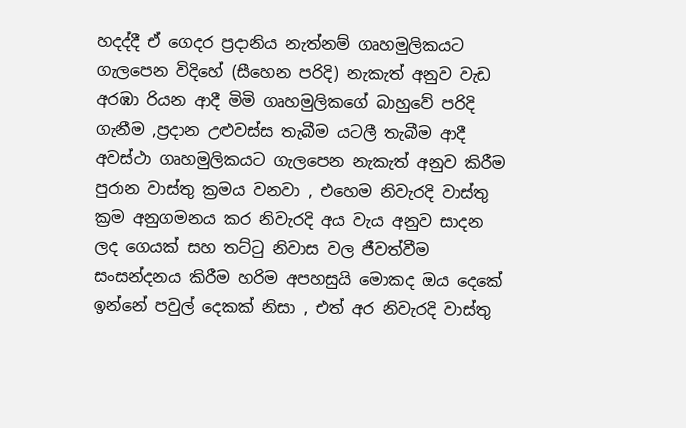හදද්දී ඒ ගෙදර ප්‍රදානිය නැත්නම් ගෘහමුලිකයට ගැලපෙන විදිහේ (සීහෙන පරිදි) නැකැත් අනුව වැඩ අරඹා රියන ආදී මිමි ගෘහමුලිකගේ බාහුවේ පරිදි ගැනීම ,ප්‍රදාන උළුවස්ස තැබීම යටලී තැබීම ආදී අවස්ථා ගෘහමුලිකයට ගැලපෙන නැකැත් අනුව කිරීම පුරාන වාස්තු ක්‍රමය වනවා , එහෙම නිවැරදි වාස්තු ක්‍රම අනුගමනය කර නිවැරදි අය වැය අනුව සාදන ලද ගෙයක් සහ තට්ටු නිවාස වල ජීවත්වීම සංසන්දනය කිරීම හරිම අපහසුයි මොකද ඔය දෙකේ ඉන්නේ පවුල් දෙකක් නිසා , එත් අර නිවැරදි වාස්තු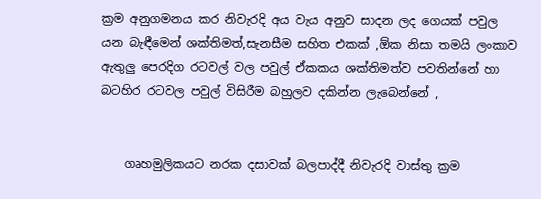ක්‍රම අනුගමනය කර නිවැරදි අය වැය අනුව සාදන ලද ගෙයක් පවුල යන බැඳීමෙන් ශක්තිමත්,සැනසීම සහිත එකක් ,ඕක නිසා තමයි ලංකාව ඇතුලු පෙරදිග රටවල් වල පවුල් ඒකකය ශක්තිමත්ව පවතින්නේ හා බටහිර රටවල පවුල් විසිරීම බහුලව දකින්න ලැබෙන්නේ ,


    ගෘහමුලිකයට නරක දසාවක් බලපාද්දී නිවැරදි වාස්තු ක්‍රම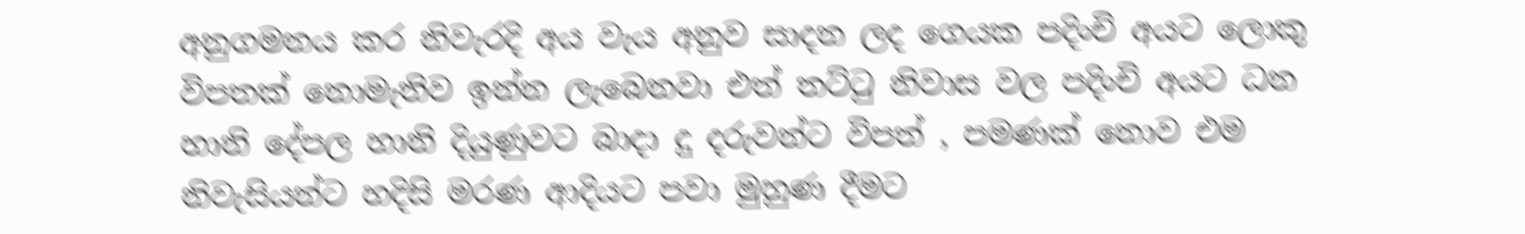අනුගමනය කර නිවැරදි අය වැය අනුව සාදන ලද ගෙයක පදිංචි අයට ලොකු විපතක් නොමැතිව ඉන්න ලැබෙනවා එත් තට්ටු නිවාස වල පදිංචි අයට ධන හානි දේපල හානි දියුණුවට බාදා දු දරුවන්ට විපත් , පමණක් නොව එම නිවැසියන්ට හදිසි මරණ ආදියට පවා මුහුණ දීමට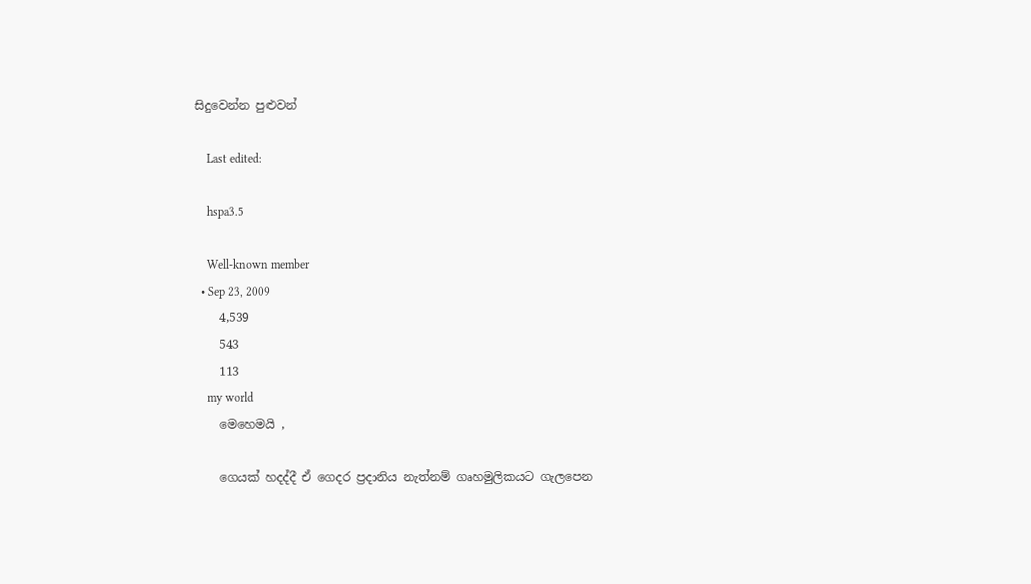සිදුවෙන්න පුළුවන්

    Last edited:

    hspa3.5

    Well-known member
  • Sep 23, 2009
    4,539
    543
    113
    my world
    මෙහෙමයි ,

    ගෙයක් හදද්දී ඒ ගෙදර ප්‍රදානිය නැත්නම් ගෘහමුලිකයට ගැලපෙන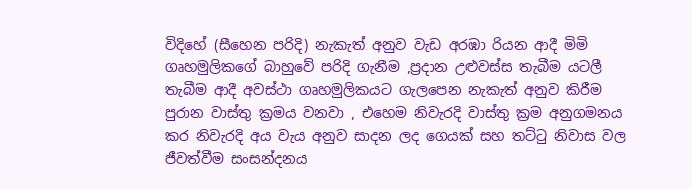විදිහේ (සීහෙන පරිදි) නැකැත් අනුව වැඩ අරඹා රියන ආදී මිමි ගෘහමුලිකගේ බාහුවේ පරිදි ගැනීම ,ප්‍රදාන උළුවස්ස තැබීම යටලී තැබීම ආදී අවස්ථා ගෘහමුලිකයට ගැලපෙන නැකැත් අනුව කිරීම පුරාන වාස්තු ක්‍රමය වනවා , එහෙම නිවැරදි වාස්තු ක්‍රම අනුගමනය කර නිවැරදි අය වැය අනුව සාදන ලද ගෙයක් සහ තට්ටු නිවාස වල ජීවත්වීම සංසන්දනය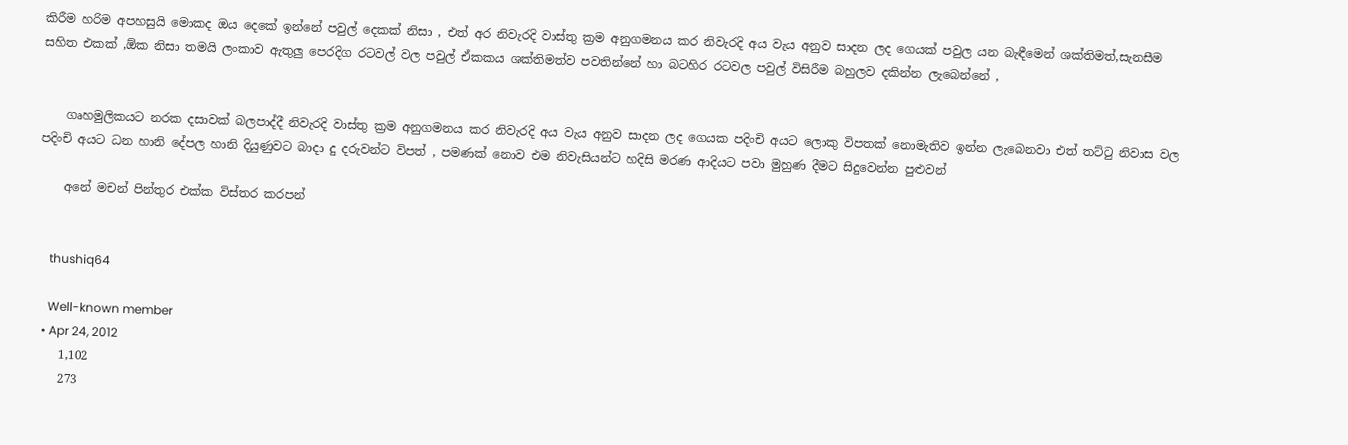කිරීම හරිම අපහසුයි මොකද ඔය දෙකේ ඉන්නේ පවුල් දෙකක් නිසා , එත් අර නිවැරදි වාස්තු ක්‍රම අනුගමනය කර නිවැරදි අය වැය අනුව සාදන ලද ගෙයක් පවුල යන බැඳීමෙන් ශක්තිමත්,සැනසීම සහිත එකක් ,ඕක නිසා තමයි ලංකාව ඇතුලු පෙරදිග රටවල් වල පවුල් ඒකකය ශක්තිමත්ව පවතින්නේ හා බටහිර රටවල පවුල් විසිරීම බහුලව දකින්න ලැබෙන්නේ ,


    ගෘහමුලිකයට නරක දසාවක් බලපාද්දී නිවැරදි වාස්තු ක්‍රම අනුගමනය කර නිවැරදි අය වැය අනුව සාදන ලද ගෙයක පදිංචි අයට ලොකු විපතක් නොමැතිව ඉන්න ලැබෙනවා එත් තට්ටු නිවාස වල පදිංචි අයට ධන හානි දේපල හානි දියුණුවට බාදා දු දරුවන්ට විපත් , පමණක් නොව එම නිවැසියන්ට හදිසි මරණ ආදියට පවා මුහුණ දීමට සිදුවෙන්න පුළුවන්

    අනේ මචන් පින්තුර එක්ක විස්තර කරපන්


    thushiq64

    Well-known member
  • Apr 24, 2012
    1,102
    273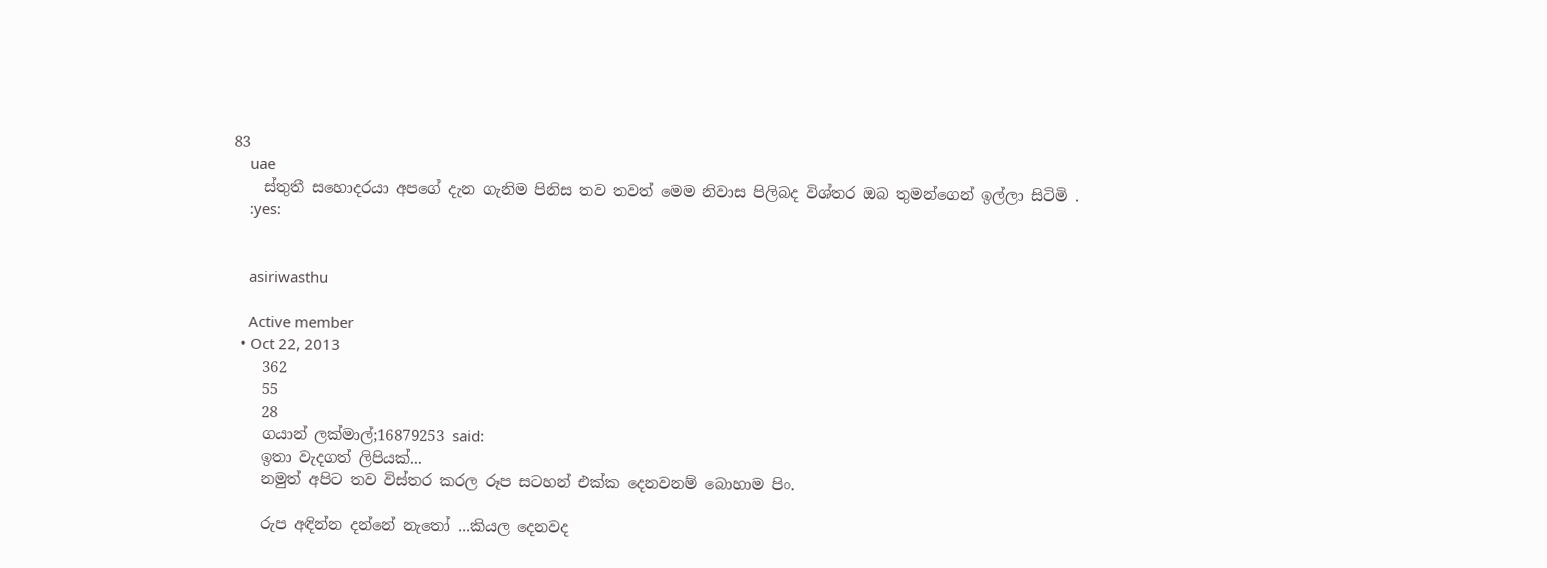83
    uae
    ස්තුතී සහොදරයා අපගේ දැන ගැනිම පිනිස තව තවත් මෙම නිවාස පිලිබද විශ්තර ඔබ තුමන්ගෙන් ඉල්ලා සිටිමි .
    :yes:


    asiriwasthu

    Active member
  • Oct 22, 2013
    362
    55
    28
    ගයාන් ලක්මාල්;16879253 said:
    ඉතා වැදගත් ලිපියක්...
    නමුත් අපිට තව විස්තර කරල රූප සටහන් එක්ක දෙනවනම් බොහාම පිං.

    රුප අඳින්න දන්නේ නැතෝ ...කියල දෙනවද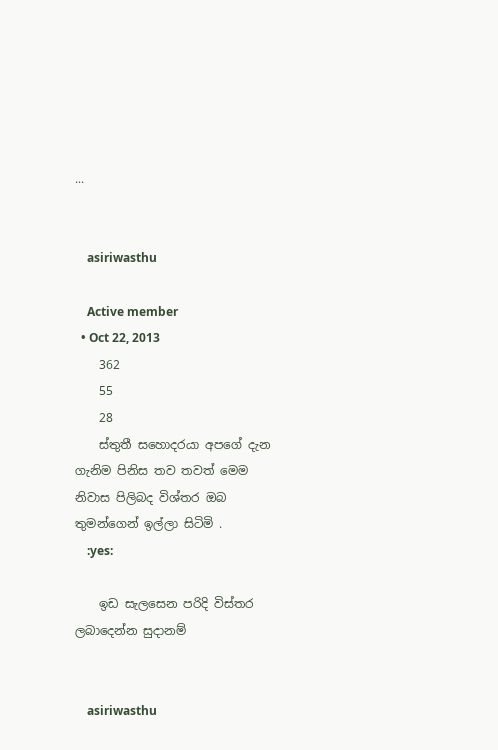...


    asiriwasthu

    Active member
  • Oct 22, 2013
    362
    55
    28
    ස්තුතී සහොදරයා අපගේ දැන ගැනිම පිනිස තව තවත් මෙම නිවාස පිලිබද විශ්තර ඔබ තුමන්ගෙන් ඉල්ලා සිටිමි .
    :yes:

    ඉඩ සැලසෙන පරිදි විස්තර ලබාදෙන්න සුදානම්


    asiriwasthu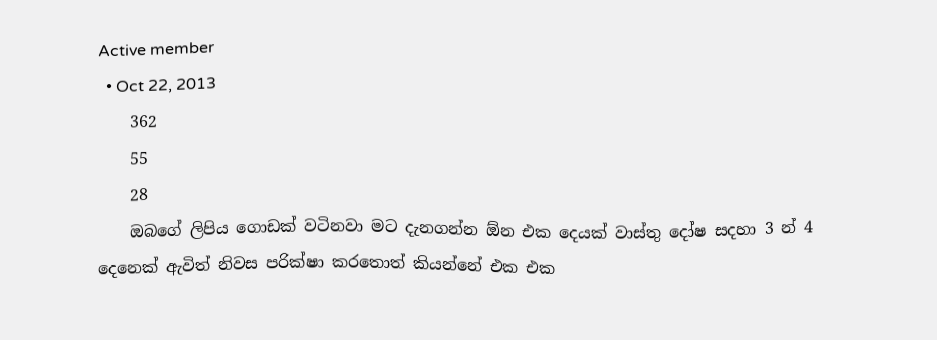Active member
  • Oct 22, 2013
    362
    55
    28
    ඔබගේ ලිපිය ගොඩක් වටිනවා මට දැනගන්න ඕන එක දෙයක් වාස්තු දෝෂ සදහා 3 න් 4 දෙනෙක් ඇවිත් ‍නිවස පරික්ෂා කරතොත් කියන්නේ එක එක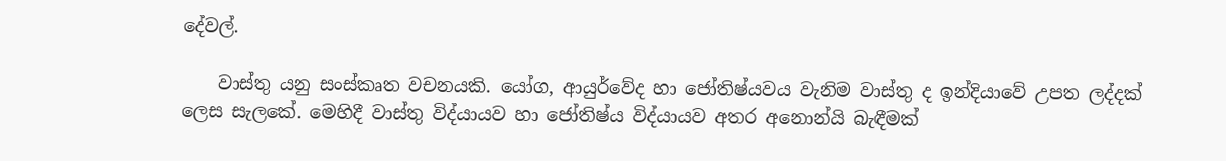දේවල්.

    වාස්තු යනු සංස්කෘත වචනයකි. යෝග, ආයුර්වේද හා ජෝතිෂ්යවය වැනිම වාස්තු ද ඉන්දියාවේ උපත ලද්දක් ලෙස සැලකේ. මෙහිදී වාස්තු විද්යායව හා ජෝතිෂ්ය විද්යායව අතර අනොන්යි බැඳීමක්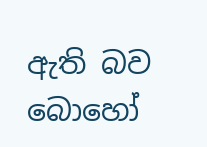ඇති බව බොහෝ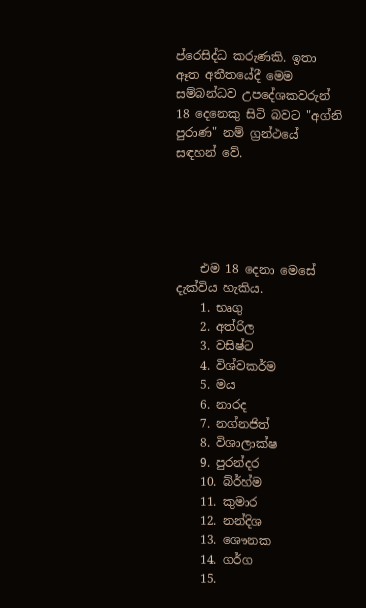ප්රෙසිද්ධ කරුණකි. ඉතා ඈත අතීතයේදී මෙම සම්බන්ධව උපදේශකවරුන් 18 දෙනෙකු සිටි බවට "අග්නි පුරාණ" නම් ග්‍රන්ථයේ සඳහන් වේ.





    එම 18 දෙනා මෙසේ දැක්විය හැකිය.
    1. භෘගු
    2. අත්රිල
    3. වසිෂ්ට
    4. විශ්වකර්ම
    5. මය
    6. නාරද
    7. නග්නජිත්
    8. විශාලාක්ෂ
    9. පුරන්දර
    10. බ්ර්හ්ම
    11. කුමාර
    12. නන්දිශ
    13. ශෞනක
    14. ගර්ග
    15.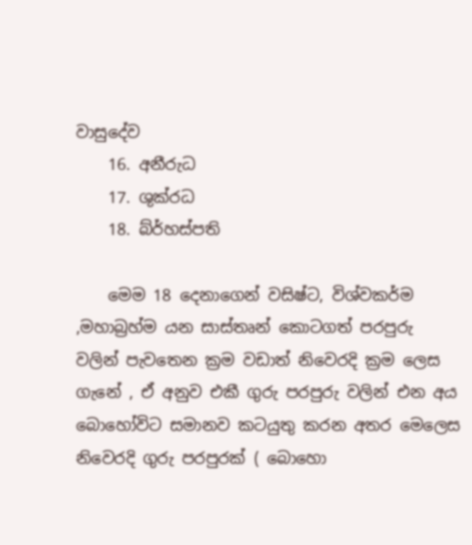වාසුදේව
    16. අනීරුධ
    17. ශුක්රධ
    18. බ්ර්හස්පති

    මෙම 18 දෙනාගෙන් වසිෂ්ට, විශ්වකර්ම ,මහාබ්‍රහ්ම යන සාස්තෘන් කොටගත් පරපුරු වලින් පැවතෙන ක්‍රම වඩාත් නිවෙරදි ක්‍රම ලෙස ගැනේ , ඒ අනුව එකී ගුරු පරපුරු වලින් එන අය බොහෝවිට සමානව කටයුතු කරන අතර මෙලෙස නිවෙරදි ගුරු පරපුරක් ( බොහො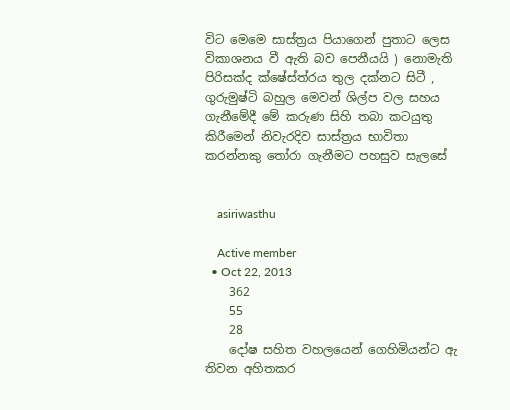විට මෙමෙ සාස්ත්‍රය පියාගෙන් පුතාට ලෙස විකාශනය වී ඇති බව පෙනීයයි ) නොමැති පිරිසක්ද ක්ෂේස්ත්රය තුල දක්නට සිටී , ගුරුමුෂ්ටි බහුල මෙවන් ශිල්ප වල සහය ගැනීමේදී මේ කරුණ සිහි තබා කටයුතු කිරීමෙන් නිවැරදිව සාස්ත්‍රය භාවිතා කරන්නකු තෝරා ගැනීමට පහසුව සැලසේ


    asiriwasthu

    Active member
  • Oct 22, 2013
    362
    55
    28
    දෝෂ සහිත වහලයෙන් ගෙහිමියන්ට ඇ තිවන අහිතකර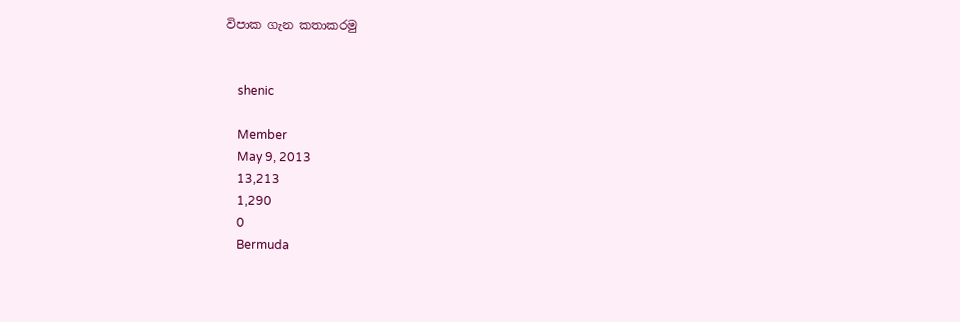විපාක ගැන කතාකරමු


    shenic

    Member
    May 9, 2013
    13,213
    1,290
    0
    Bermuda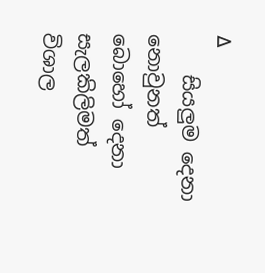∆
    සියලුම දෙනා නොවුනත් බොහෝ දෙනා සැලකිලිමත් විශාල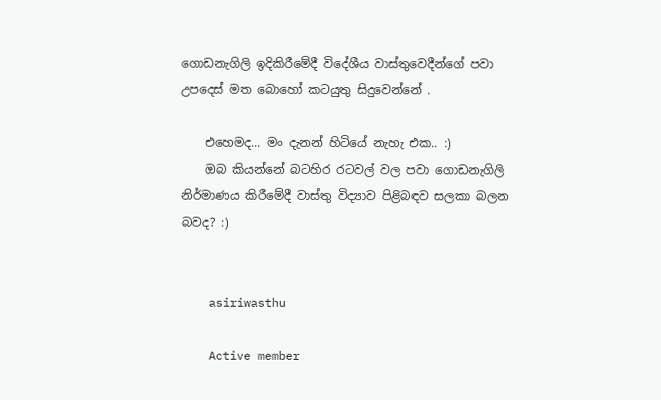ගොඩනැගිලි ඉදිකිරීමේදී විදේශීය වාස්තුවෙදීන්ගේ පවා උපදෙස් මත බොහෝ කටයුතු සිදුවෙන්නේ .

    එහෙමද... මං දැනන් හිටියේ නැහැ එක.. :)
    ඔබ කියන්නේ බටහිර රටවල් වල පවා ගොඩනැගිලි නිර්මාණය කිරීමේදී වාස්තු විද්‍යාව පිළිබඳව සලකා බලන බවද? :)


    asiriwasthu

    Active member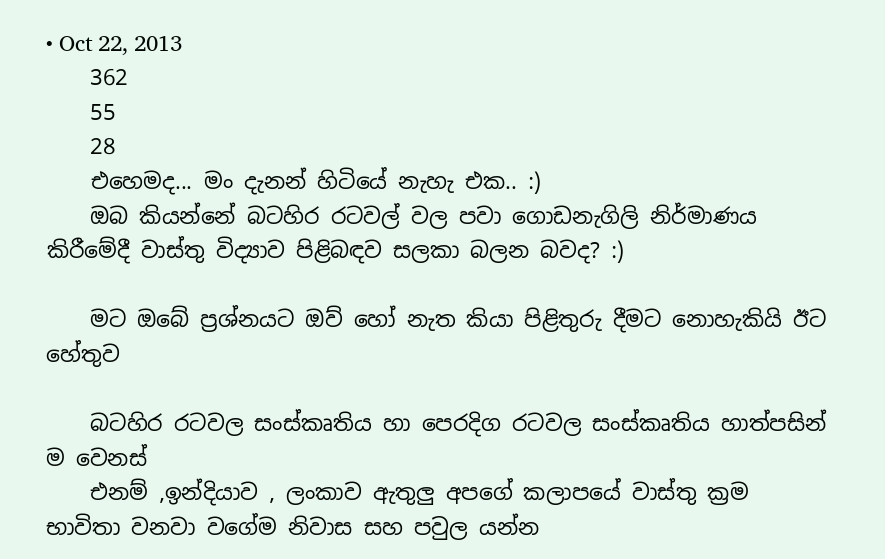• Oct 22, 2013
    362
    55
    28
    එහෙමද... මං දැනන් හිටියේ නැහැ එක.. :)
    ඔබ කියන්නේ බටහිර රටවල් වල පවා ගොඩනැගිලි නිර්මාණය කිරීමේදී වාස්තු විද්‍යාව පිළිබඳව සලකා බලන බවද? :)

    මට ඔබේ ප්‍රශ්නයට ඔව් හෝ නැත කියා පිළිතුරු දීමට නොහැකියි ඊට හේතුව

    බටහිර රටවල සංස්කෘතිය හා පෙරදිග රටවල සංස්කෘතිය හාත්පසින් ම වෙනස්
    එනම් ,ඉන්දියාව , ලංකාව ඇතුලු අපගේ කලාපයේ වාස්තු ක්‍රම භාවිතා වනවා වගේම නිවාස සහ පවුල යන්න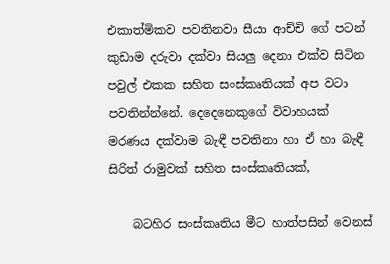එකාත්මිකව පවතිනවා සීයා ආච්චි ගේ පටන් කුඩාම දරුවා දක්වා සියලු දෙනා එක්ව සිටින පවුල් එකක සහිත සංස්කෘතියක් අප වටා පවතින්න්නේ. දෙදෙනෙකුගේ විවාහයක් මරණය දක්වාම බැඳී පවතිනා හා ඒ හා බැඳී සිරිත් රාමුවක් සහිත සංස්කෘතියක්,

    බටහිර සංස්කෘතිය මීට හාත්පසින් වෙනස්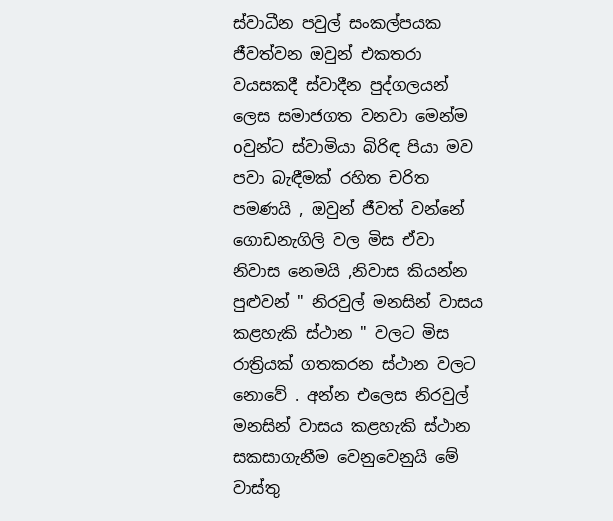ස්වාධීන පවුල් සංකල්පයක ජීවත්වන ඔවුන් එකතරා වයසකදී ස්වාදීන පුද්ගලයන් ලෙස සමාජගත වනවා මෙන්ම oවුන්ට ස්වාමියා බිරිඳ පියා මව පවා බැඳීමක් රහිත චරිත පමණයි , ඔවුන් ජීවත් වන්නේ ගොඩනැගිලි වල මිස ඒවා නිවාස නෙමයි ,නිවාස කියන්න පුළුවන් " නිරවුල් මනසින් වාසය කළහැකි ස්ථාන " වලට මිස රාත්‍රියක් ගතකරන ස්ථාන වලට නොවේ . අන්න එලෙස නිරවුල් මනසින් වාසය කළහැකි ස්ථාන සකසාගැනීම වෙනුවෙනුයි මේ වාස්තු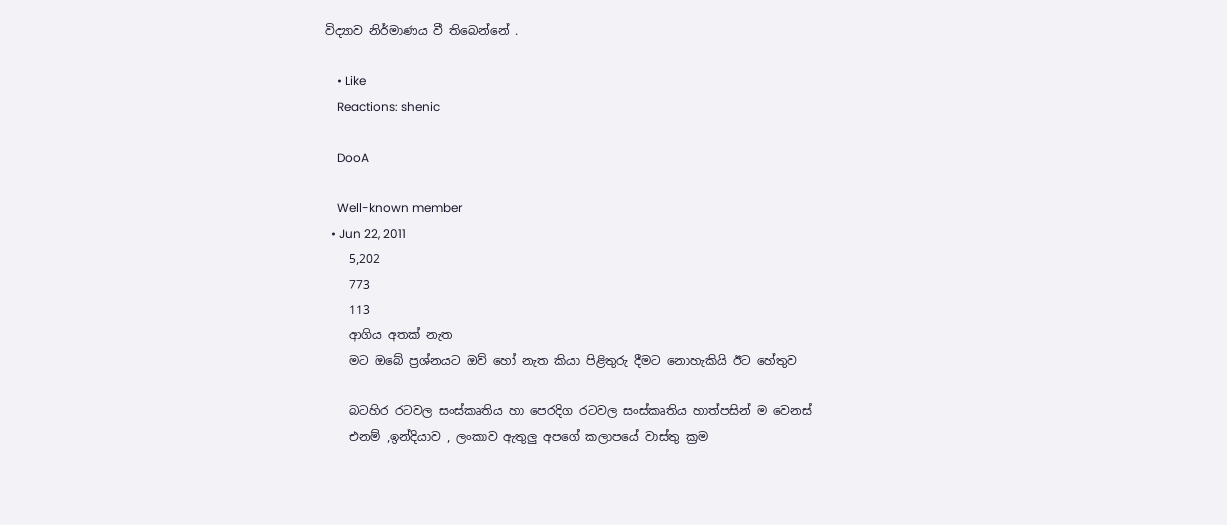විද්‍යාව නිර්මාණය වී තිබෙන්නේ .

    • Like
    Reactions: shenic

    DooA

    Well-known member
  • Jun 22, 2011
    5,202
    773
    113
    ආගිය අතක් නැත
    මට ඔබේ ප්‍රශ්නයට ඔව් හෝ නැත කියා පිළිතුරු දීමට නොහැකියි ඊට හේතුව

    බටහිර රටවල සංස්කෘතිය හා පෙරදිග රටවල සංස්කෘතිය හාත්පසින් ම වෙනස්
    එනම් ,ඉන්දියාව , ලංකාව ඇතුලු අපගේ කලාපයේ වාස්තු ක්‍රම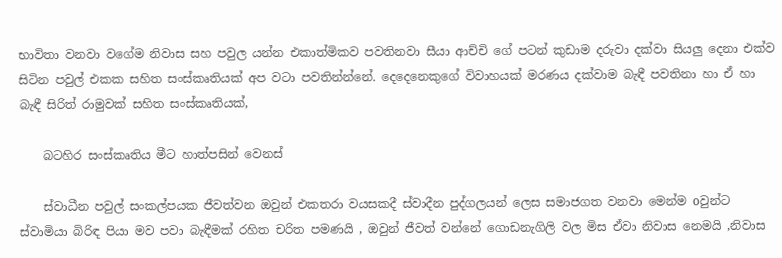භාවිතා වනවා වගේම නිවාස සහ පවුල යන්න එකාත්මිකව පවතිනවා සීයා ආච්චි ගේ පටන් කුඩාම දරුවා දක්වා සියලු දෙනා එක්ව සිටින පවුල් එකක සහිත සංස්කෘතියක් අප වටා පවතින්න්නේ. දෙදෙනෙකුගේ විවාහයක් මරණය දක්වාම බැඳී පවතිනා හා ඒ හා බැඳී සිරිත් රාමුවක් සහිත සංස්කෘතියක්,

    බටහිර සංස්කෘතිය මීට හාත්පසින් වෙනස්

    ස්වාධීන පවුල් සංකල්පයක ජීවත්වන ඔවුන් එකතරා වයසකදී ස්වාදීන පුද්ගලයන් ලෙස සමාජගත වනවා මෙන්ම oවුන්ට ස්වාමියා බිරිඳ පියා මව පවා බැඳීමක් රහිත චරිත පමණයි , ඔවුන් ජීවත් වන්නේ ගොඩනැගිලි වල මිස ඒවා නිවාස නෙමයි ,නිවාස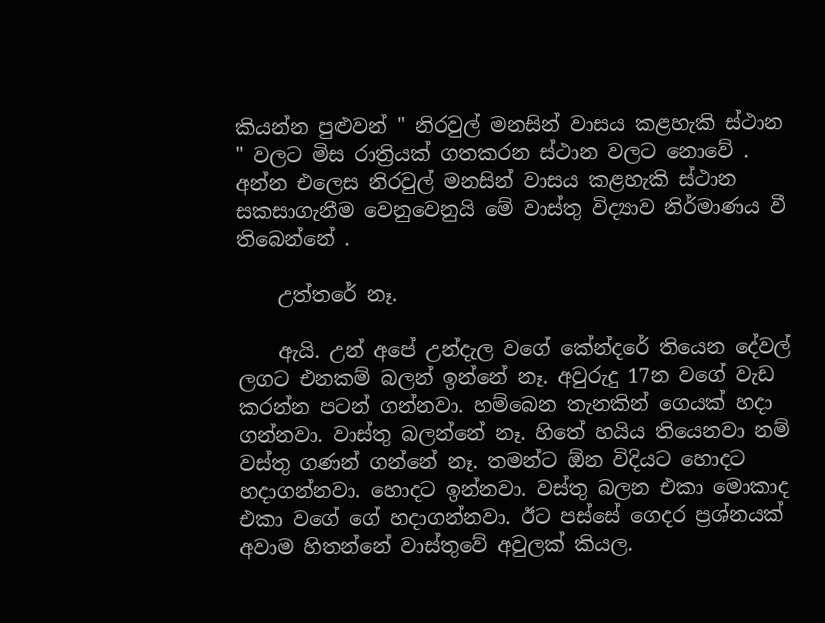කියන්න පුළුවන් " නිරවුල් මනසින් වාසය කළහැකි ස්ථාන " වලට මිස රාත්‍රියක් ගතකරන ස්ථාන වලට නොවේ . අන්න එලෙස නිරවුල් මනසින් වාසය කළහැකි ස්ථාන සකසාගැනීම වෙනුවෙනුයි මේ වාස්තු විද්‍යාව නිර්මාණය වී තිබෙන්නේ .

    උත්තරේ නෑ.

    ඇයි. උන් අපේ උන්දැල වගේ කේන්දරේ තියෙන දේවල් ලගට එනකම් බලන් ඉන්නේ නෑ. අවුරුදු 17න වගේ වැඩ කරන්න පටන් ගන්නවා. හම්බෙන තැනකින් ගෙයක් හදා ගන්නවා. වාස්තු බලන්නේ නෑ. හිතේ හයිය තියෙනවා නම් වස්තු ගණන් ගන්නේ නෑ. තමන්ට ඕන විදියට හොදට හදාගන්නවා. හොදට ඉන්නවා. වස්තු බලන එකා මොකාද එකා වගේ ගේ හදාගන්නවා. ඊට පස්සේ ගෙදර ප්‍රශ්නයක් අවාම හිතන්නේ වාස්තුවේ අවුලක් කියල.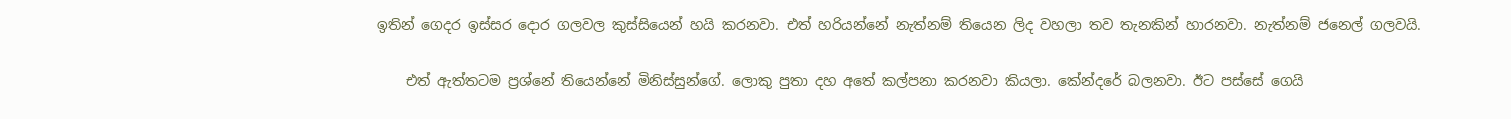ඉතින් ගෙදර ඉස්සර දොර ගලවල කුස්සියෙන් හයි කරනවා. එත් හරියන්නේ නැත්නම් තියෙන ලිද වහලා තව තැනකින් හාරනවා. නැත්නම් ජනෙල් ගලවයි.

    එත් ඇත්තටම ප්‍රශ්නේ තියෙන්නේ මිනිස්සුන්ගේ. ලොකු පුතා දහ අතේ කල්පනා කරනවා කියලා. කේන්දරේ බලනවා. ඊට පස්සේ ගෙයි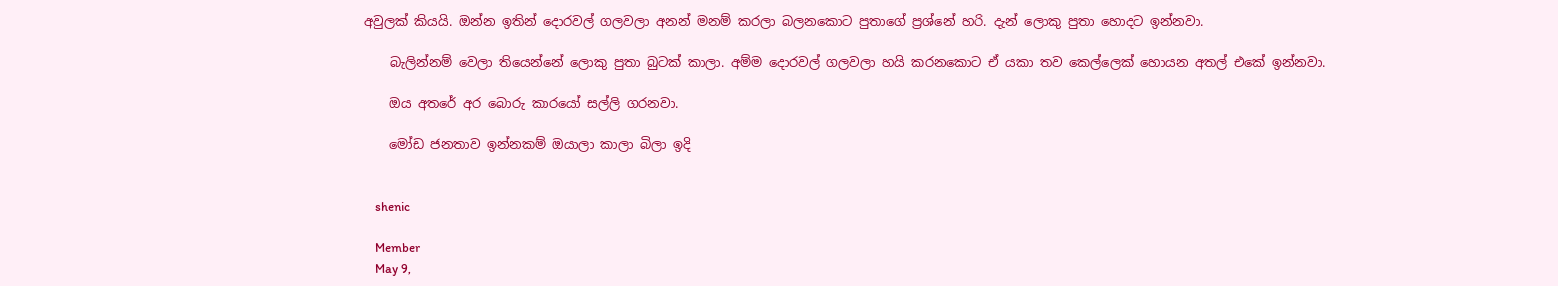අවුලක් කියයි. ඔන්න ඉතින් දොරවල් ගලවලා අනන් මනම් කරලා බලනකොට පුතාගේ ප්‍රශ්නේ හරි. දැන් ලොකු පුතා හොදට ඉන්නවා.

    බැලින්නම් වෙලා තියෙන්නේ ලොකු පුතා බුටක්‌ කාලා. අම්ම දොරවල් ගලවලා හයි කරනකොට ඒ යකා තව කෙල්ලෙක් හොයන අතල් එකේ ඉන්නවා.

    ඔය අතරේ අර බොරු කාරයෝ සල්ලි ගරනවා.

    මෝඩ ජනතාව ඉන්නකම් ඔයාලා කාලා බිලා ඉදි


    shenic

    Member
    May 9,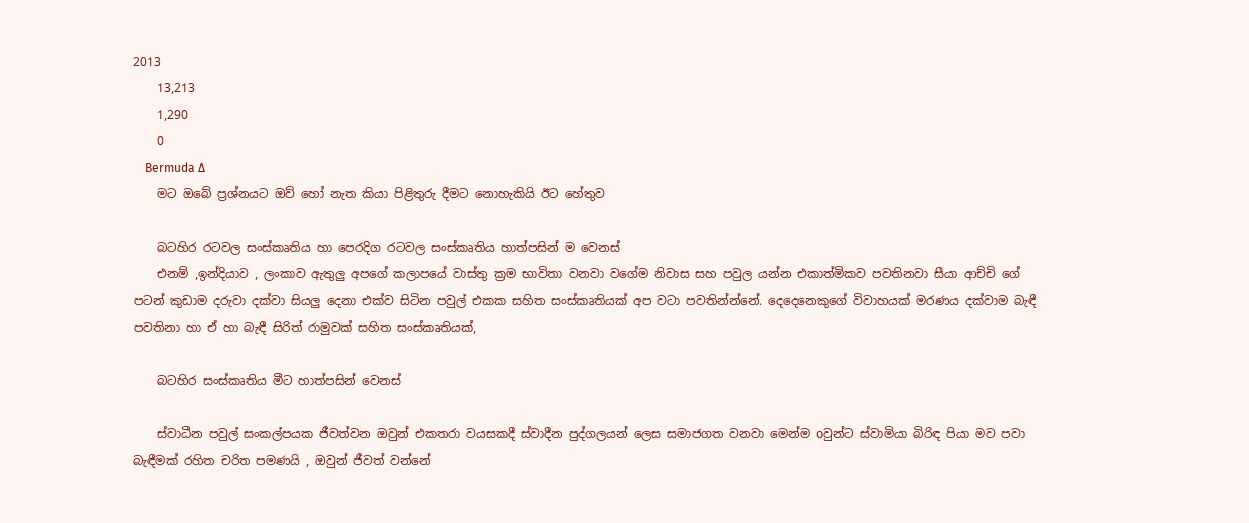2013
    13,213
    1,290
    0
    Bermuda ∆
    මට ඔබේ ප්‍රශ්නයට ඔව් හෝ නැත කියා පිළිතුරු දීමට නොහැකියි ඊට හේතුව

    බටහිර රටවල සංස්කෘතිය හා පෙරදිග රටවල සංස්කෘතිය හාත්පසින් ම වෙනස්
    එනම් ,ඉන්දියාව , ලංකාව ඇතුලු අපගේ කලාපයේ වාස්තු ක්‍රම භාවිතා වනවා වගේම නිවාස සහ පවුල යන්න එකාත්මිකව පවතිනවා සීයා ආච්චි ගේ පටන් කුඩාම දරුවා දක්වා සියලු දෙනා එක්ව සිටින පවුල් එකක සහිත සංස්කෘතියක් අප වටා පවතින්න්නේ. දෙදෙනෙකුගේ විවාහයක් මරණය දක්වාම බැඳී පවතිනා හා ඒ හා බැඳී සිරිත් රාමුවක් සහිත සංස්කෘතියක්,

    බටහිර සංස්කෘතිය මීට හාත්පසින් වෙනස්

    ස්වාධීන පවුල් සංකල්පයක ජීවත්වන ඔවුන් එකතරා වයසකදී ස්වාදීන පුද්ගලයන් ලෙස සමාජගත වනවා මෙන්ම oවුන්ට ස්වාමියා බිරිඳ පියා මව පවා බැඳීමක් රහිත චරිත පමණයි , ඔවුන් ජීවත් වන්නේ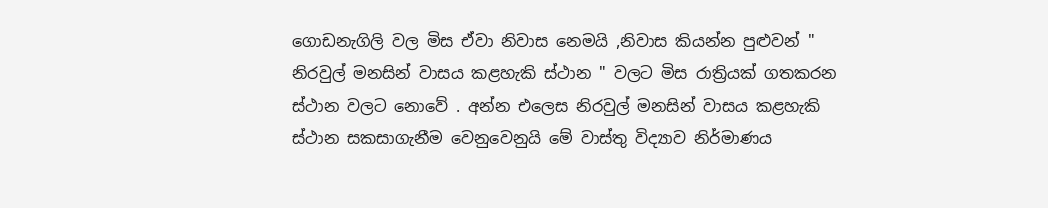ගොඩනැගිලි වල මිස ඒවා නිවාස නෙමයි ,නිවාස කියන්න පුළුවන් " නිරවුල් මනසින් වාසය කළහැකි ස්ථාන " වලට මිස රාත්‍රියක් ගතකරන ස්ථාන වලට නොවේ . අන්න එලෙස නිරවුල් මනසින් වාසය කළහැකි ස්ථාන සකසාගැනීම වෙනුවෙනුයි මේ වාස්තු විද්‍යාව නිර්මාණය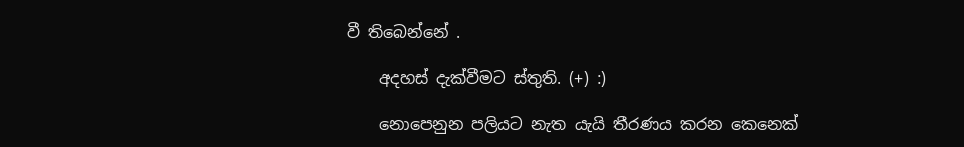වී තිබෙන්නේ .

    අදහස් දැක්වීමට ස්තුති. (+) :)

    නොපෙනුන පලියට නැත යැයි තීරණය කරන කෙනෙක්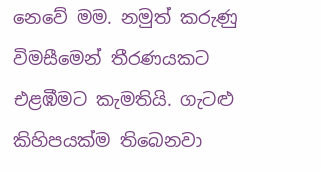නෙවේ මම. නමුත් කරුණු විමසීමෙන් තීරණයකට එළඹීමට කැමතියි. ගැටළු කිහිපයක්ම තිබෙනවා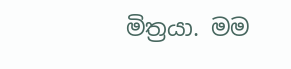මිත්‍රයා. මම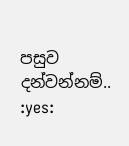පසුව දන්වන්නම්.. :yes: